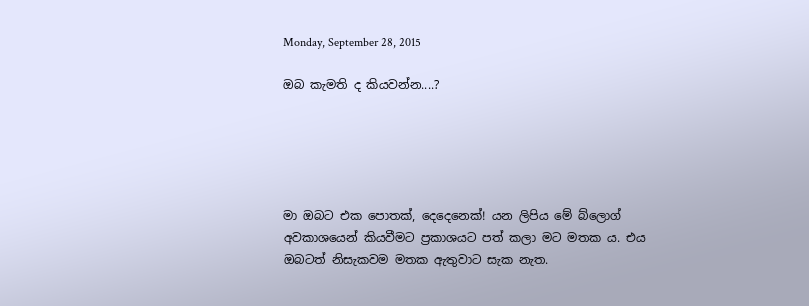Monday, September 28, 2015

ඔබ කැමති ද කියවන්න....?





මා ඔබට එක පොතක්, දෙදෙනෙක්! යන ලිපිය මේ බ්ලොග් අවකාශයෙන් කියවීමට ප්‍රකාශයට පත් කලා මට මතක ය. එය ඔබටත් නිසැකවම මතක ඇතුවාට සැක නැත.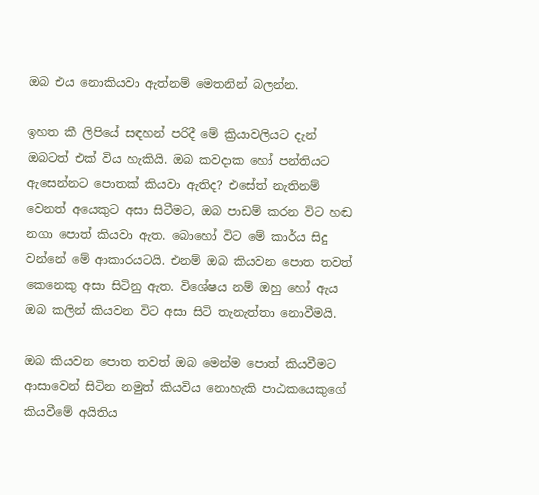ඔබ එය නොකියවා ඇත්නම් මෙතනින් බලන්න.

ඉහත කී ලිපියේ සඳහන් පරිදී මේ ක්‍රියාවලියට දැන් ඔබටත් එක් විය හැකියි. ඔබ කවදාක හෝ පන්තියට ඇසෙන්නට පොතක් කියවා ඇතිද? එසේත් නැතිනම් වෙනත් අයෙකුට අසා සිටීමට, ඔබ පාඩම් කරන විට හඬ නගා පොත් කියවා ඇත. බොහෝ විට මේ කාර්ය සිදු වන්නේ මේ ආකාරයටයි. එනම් ඔබ කියවන පොත තවත් කෙනෙකු අසා සිටිනු ඇත. විශේෂය නම් ඔහු හෝ ඇය ඔබ කලින් කියවන විට අසා සිටි තැනැත්තා නොවීමයි.

ඔබ කියවන පොත තවත් ඔබ මෙන්ම පොත් කියවීමට ආසාවෙන් සිටින නමුත් කියවිය නොහැකි පාඨකයෙකුගේ කියවීමේ අයිතිය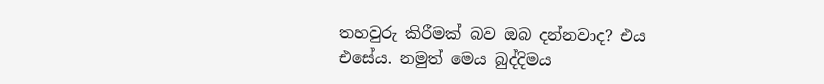තහවුරු කිරීමක් බව ඔබ දන්නවාද? එය එසේය. නමුත් මෙය බුද්දිමය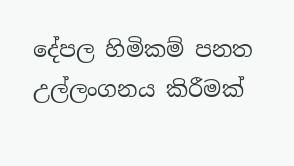දේපල හිමිකම් පනත උල්ලංගනය කිරීමක්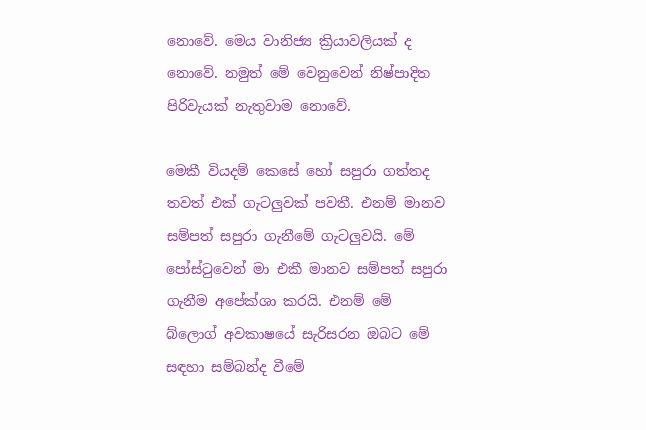නොවේ. මෙය වානිජ්‍ය ක්‍රියාවලියක් ද නොවේ. නමුත් මේ වෙනුවෙන් නිෂ්පාදිත පිරිවැයක් නැතුවාම නොවේ.

මෙකී වියදම් කෙසේ හෝ සපුරා ගත්තද තවත් එක් ගැටලුවක් පවතී. එනම් මානව සම්පත් සපුරා ගැනීමේ ගැටලුවයි. මේ පෝස්ටුවෙන් මා එකී මානව සම්පත් සපුරා ගැනීම අපේක්ශා කරයි. එනම් මේ බ්ලොග් අවකාෂයේ සැරිසරන ඔබට මේ සඳහා සම්බන්ද වීමේ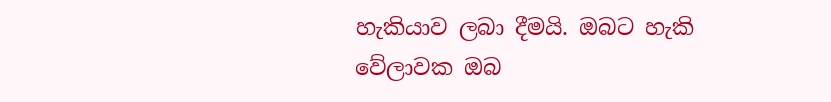හැකියාව ලබා දීමයි. ඔබට හැකි වේලාවක ඔබ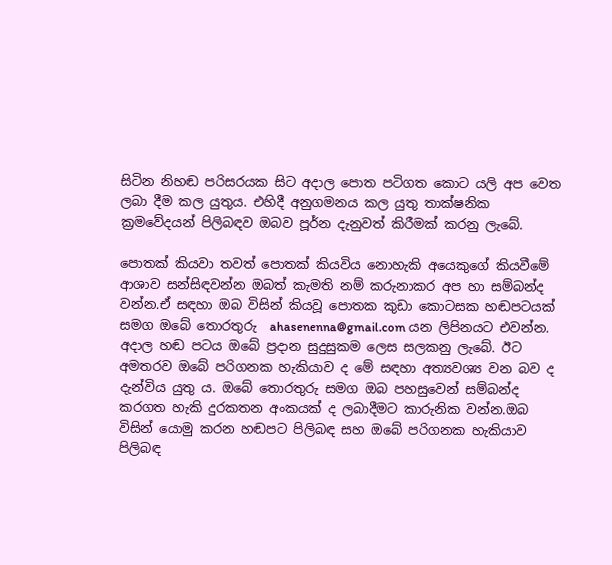සිටින නිහඬ පරිසරයක සිට අදාල පොත පටිගත කොට යලි අප වෙත ලබා දීම කල යුතුය. එහිදී අනුගමනය කල යුතු තාක්ෂනික ක්‍රමවේදයන් පිලිබඳව ඔබව පූර්න දැනුවත් කිරීමක් කරනු ලැබේ.

පොතක් කියවා තවත් පොතක් කියවිය නොහැකි අයෙකුගේ කියවීමේ ආශාව සන්සිඳවන්න ඔබත් කැමති නම් කරුනාකර අප හා සම්බන්ද වන්න.ඒ සඳහා ඔබ විසින් කියවූ පොතක කුඩා කොටසක හඬපටයක් සමග ඔබේ තොරතුරු  ahasenenna@gmail.com යන ලිපිනයට එවන්න. අදාල හඬ පටය ඔබේ ප්‍රදාන සුදුසුකම ලෙස සලකනු ලැබේ. ඊට අමතරව ඔබේ පරිගනක හැකියාව ද මේ සඳහා අත්‍යවශ්‍ය වන බව ද දැන්විය යුතු ය. ඔබේ තොරතුරු සමග ඔබ පහසුවෙන් සම්බන්ද කරගත හැකි දුරකතන අංකයක් ද ලබාදීමට කාරුනික වන්න.ඔබ විසින් යොමු කරන හඬපට පිලිබඳ සහ ඔබේ පරිගනක හැකියාව පිලිබඳ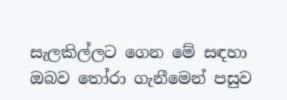සැලකිල්ලට ගෙන මේ සඳහා ඔබව තෝරා ගැනීමෙන් පසුව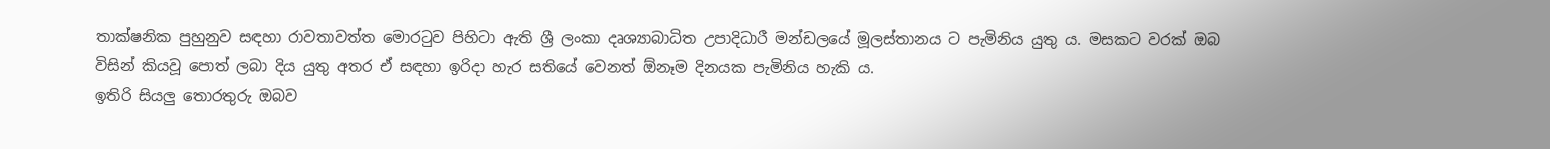තාක්ෂනික පුහුනුව සඳහා රාවතාවත්ත මොරටුව පිහිටා ඇති ශ්‍රී ලංකා දෘශ්‍යාබාධිත උපාදිධාරී මන්ඩලයේ මූලස්තානය ට පැමිනිය යුතු ය. මසකට වරක් ඔබ විසින් කියවූ පොත් ලබා දිය යුතු අතර ඒ සඳහා ඉරිදා හැර සතියේ වෙනත් ඕනෑම දිනයක පැමිනිය හැකි ය.
ඉතිරි සියලු තොරතුරු ඔබව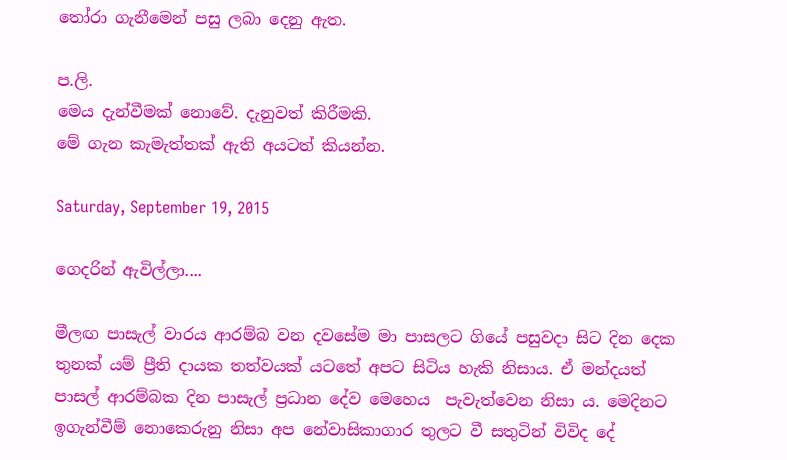තෝරා ගැනීමෙන් පසු ලබා දෙනු ඇත.

ප.ලි.
මෙය දැන්වීමක් නොවේ. දැනුවත් කිරීමකි.
මේ ගැන කැමැත්තක් ඇති අයටත් කියන්න.

Saturday, September 19, 2015

ගෙදරින් ඇවිල්ලා....

මීලඟ පාසැල් වාරය ආරම්බ වන දවසේම මා පාසලට ගියේ පසුවදා සිට දින දෙක තුනක් යම් ප්‍රීති දායක තත්වයක් යටතේ අපට සිටිය හැකි නිසාය. ඒ මන්දයත් පාසල් ආරම්බක දින පාසැල් ප්‍රධාන දේව මෙහෙය  පැවැත්වෙන නිසා ය. මෙදිනට ඉගැන්වීම් නොකෙරුනු නිසා අප නේවාසිකාගාර තුලට වී සතුටින් විවිද දේ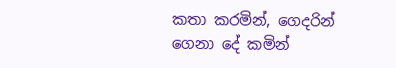කතා කරමින්, ගෙදරින් ගෙනා දේ කමින්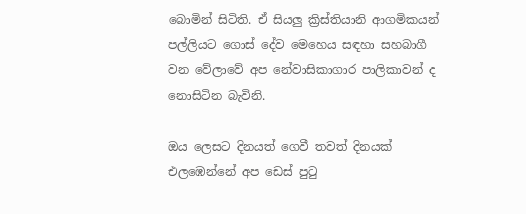බොමින් සිටිති. ඒ සියලු ක්‍රිස්තියානි ආගමිකයන් පල්ලියට ගොස් දේව මෙහෙය සඳහා සහබාගී වන වේලාවේ අප නේවාසිකාගාර පාලිකාවන් ද නොසිටින බැවිනි.

ඔය ලෙසට දිනයත් ගෙවී තවත් දිනයක් එලඹෙන්නේ අප ඩෙස් පුටු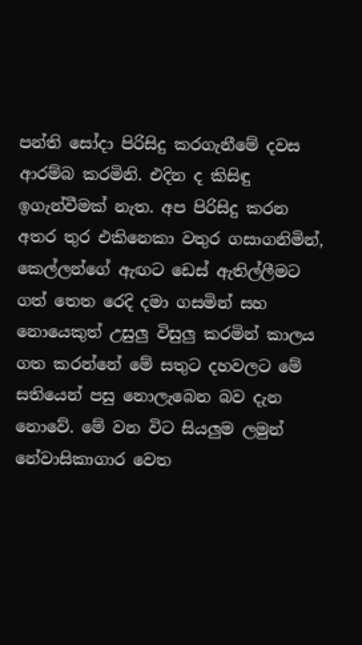පන්ති සෝදා පිරිසිදු කරගැනීමේ දවස ආරම්බ කරමිනි. එදින ද කිසිඳු ඉගැන්වීමක් නැත. අප පිරිසිදු කරන අතර තුර එකිනෙකා වතුර ගසාගනිමින්, කෙල්ලන්ගේ ඇඟට ඩෙස් ඇතිල්ලීමට ගත් තෙත රෙදි දමා ගසමින් සහ නොයෙකුත් උසුලු විසුලු කරමින් කාලය ගත කරන්නේ මේ සතුට දහවලට මේ සතියෙන් පසු නොලැබෙන බව දැන නොවේ. මේ වන විට සියලුම ලමුන් නේවාසිකාගාර වෙත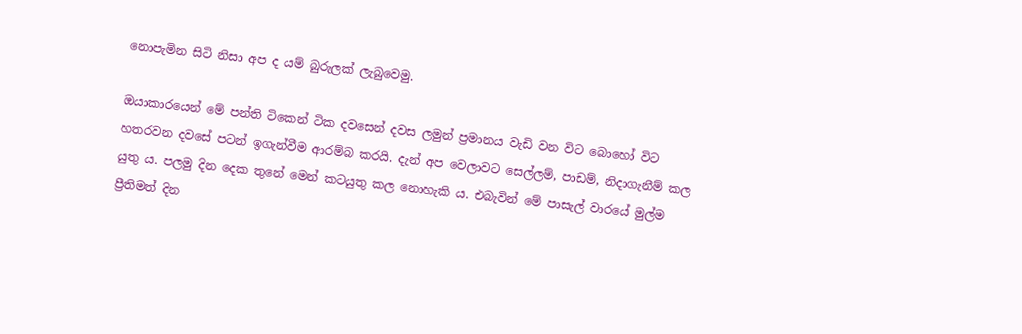නොපැමින සිටි නිසා අප ද යම් බුරුලක් ලැබුවෙමු.

ඔයාකාරයෙන් මේ පන්ති ටිකෙන් ටික දවසෙන් දවස ලමුන් ප්‍රමානය වැඩි වන විට බොහෝ විට හතරවන දවසේ පටන් ඉගැන්වීම ආරම්බ කරයි. දැන් අප වෙලාවට සෙල්ලම්, පාඩම්, නිදාගැනීම් කල යුතු ය. පලමු දින දෙක තුනේ මෙන් කටයුතු කල නොහැකි ය. එබැවින් මේ පාසැල් වාරයේ මුල්ම ප්‍රීතිමත් දින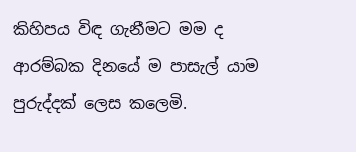කිහිපය විඳ ගැනීමට මම ද ආරම්බක දිනයේ ම පාසැල් යාම පුරුද්දක් ලෙස කලෙමි.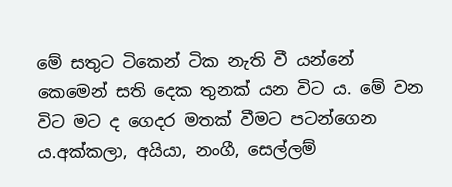මේ සතුට ටිකෙන් ටික නැති වී යන්නේ කෙමෙන් සති දෙක තුනක් යන විට ය. මේ වන විට මට ද ගෙදර මතක් වීමට පටන්ගෙන ය.අක්කලා, අයියා, නංගී, සෙල්ලම්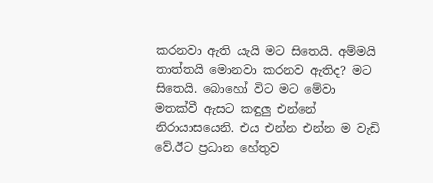කරනවා ඇති යැයි මට සිතෙයි. අම්මයි තාත්තයි මොනවා කරනව ඇතිද? මට සිතෙයි. බොහෝ විට මට මේවා මතක්වී ඇසට කඳුලු එන්නේ නිරායාසයෙනි. එය එන්න එන්න ම වැඩි වේ.ඊට ප්‍රධාන හේතුව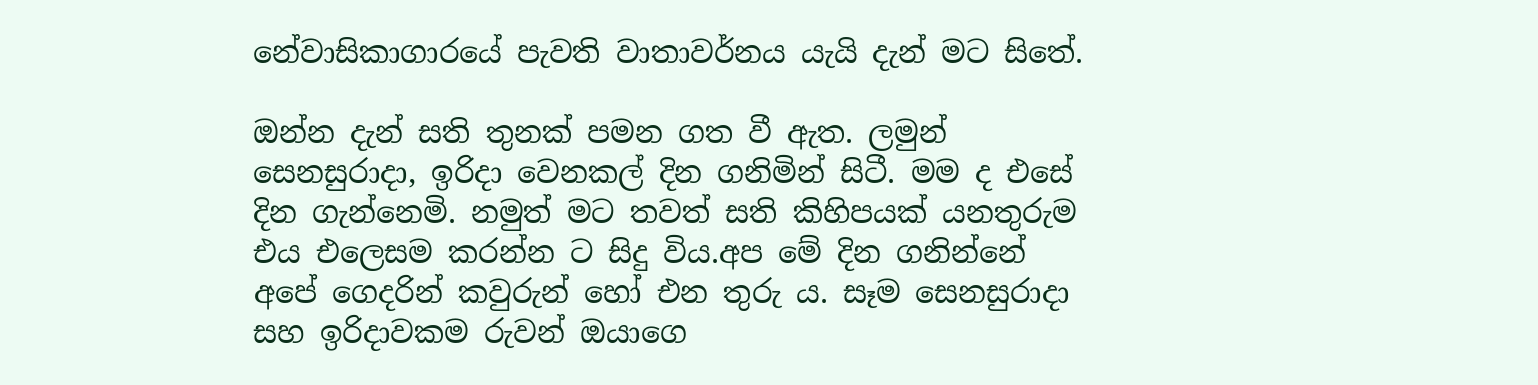නේවාසිකාගාරයේ පැවති වාතාවර්නය යැයි දැන් මට සිතේ.

ඔන්න දැන් සති තුනක් පමන ගත වී ඇත. ලමුන් සෙනසුරාදා, ඉරිදා වෙනකල් දින ගනිමින් සිටී. මම ද එසේ දින ගැන්නෙමි. නමුත් මට තවත් සති කිහිපයක් යනතුරුම එය එලෙසම කරන්න ට සිදු විය.අප මේ දින ගනින්නේ අපේ ගෙදරින් කවුරුන් හෝ එන තුරු ය. සෑම සෙනසුරාදා සහ ඉරිදාවකම රුවන් ඔයාගෙ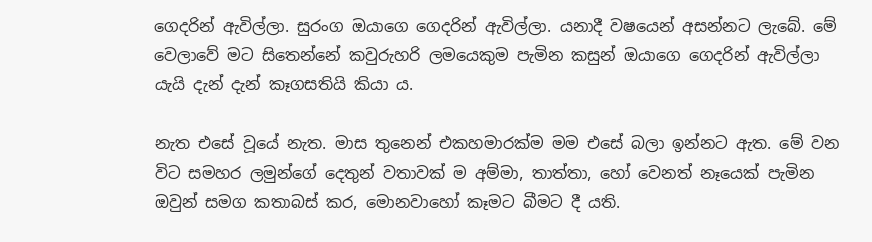ගෙදරින් ඇවිල්ලා. සුරංග ඔයාගෙ ගෙදරින් ඇවිල්ලා. යනාදී වෂයෙන් අසන්නට ලැබේ. මේ වෙලාවේ මට සිතෙන්නේ කවුරුහරි ලමයෙකුම පැමින කසුන් ඔයාගෙ ගෙදරින් ඇවිල්ලා යැයි දැන් දැන් කෑගසතියි කියා ය.

නැත එසේ වූයේ නැත. මාස තුනෙන් එකහමාරක්ම මම එසේ බලා ඉන්නට ඇත. මේ වන විට සමහර ලමුන්ගේ දෙතුන් වතාවක් ම අම්මා, තාත්තා, හෝ වෙනත් නෑයෙක් පැමින ඔවුන් සමග කතාබස් කර, මොනවාහෝ කෑමට බීමට දී යති.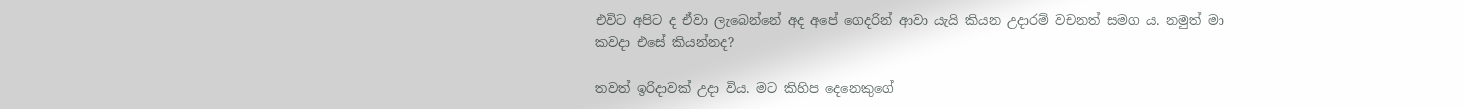එවිට අපිට ද ඒවා ලැබෙන්නේ අද අපේ ගෙදරින් ආවා යැයි කියන උදාරම් වචනත් සමග ය. නමුත් මා කවදා එසේ කියන්නද?

තවත් ඉරිදාවක් උදා විය. මට කිහිප දෙනෙකුගේ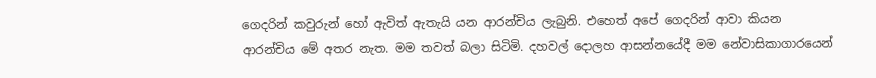ගෙදරින් කවුරුන් හෝ ඇවිත් ඇතැයි යන ආරන්චිය ලැබුනි. එහෙත් අපේ ගෙදරින් ආවා කියන ආරන්චිය මේ අතර නැත. මම තවත් බලා සිටිමි. දහවල් දොලහ ආසන්නයේදී මම නේවාසිකාගාරයෙන්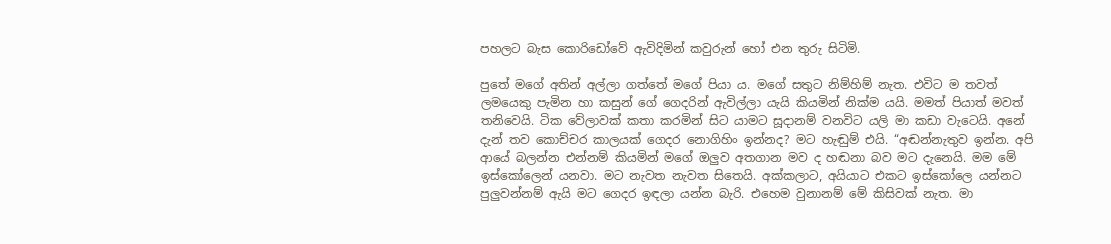පහලට බැස කොරිඩෝවේ ඇවිදිමින් කවුරුන් හෝ එන තුරු සිටිමි.

පුතේ මගේ අතින් අල්ලා ගත්තේ මගේ පියා ය. මගේ සතුට නිම්හිම් නැත. එවිට ම තවත් ලමයෙකු පැමින හා කසුන් ගේ ගෙදරින් ඇවිල්ලා යැයි කියමින් නික්ම යයි. මමත් පියාත් මවත් තනිවෙයි. ටික වේලාවක් කතා කරමින් සිට යාමට සූදානම් වනවිට යලි මා කඩා වැටෙයි. අනේ දැන් තව කොච්චර කාලයක් ගෙදර නොගිහිං ඉන්නද? මට හැඬුම් එයි. “අඬන්නැතුව ඉන්න. අපි ආයේ බලන්න එන්නම් කියමින් මගේ ඔලුව අතගාන මව ද හඬනා බව මට දැනෙයි. මම මේ ඉස්කෝලෙන් යනවා. මට නැවත නැවත සිතෙයි. අක්කලාට, අයියාට එකට ඉස්කෝලෙ යන්නට පුලුවන්නම් ඇයි මට ගෙදර ඉඳලා යන්න බැරි. එහෙම වුනානම් මේ කිසිවක් නැත. මා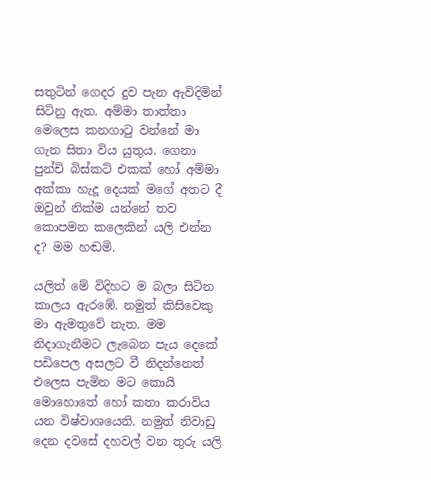සතුටින් ගෙදර දුව පැන ඇවිදිමින් සිටිනු ඇත. අම්මා තාත්තා මෙලෙස කනගාටු වන්නේ මා ගැන සිතා විය යුතුය. ගෙනා පුන්චි බිස්කට් එකක් හෝ අම්මා අක්කා හැදූ දෙයක් මගේ අතට දී ඔවුන් නික්ම යන්නේ තව කොපමන කලෙකින් යලි එන්න ද? මම හඬමි.

යලිත් මේ විදිහට ම බලා සිටින කාලය ඇරඹේ. නමුත් කිසිවෙකු මා ඇමතුවේ නැත. මම නිදාගැනීමට ලැබෙන පැය දෙකේ පඩිපෙල අසලට වී නිදන්නෙත් එලෙස පැමින මට කොයි මොහොතේ හෝ කතා කරාවිය යන විෂ්වාශයෙනි. නමුත් නිවාඩු දෙන දවසේ දහවල් වන තුරු යලි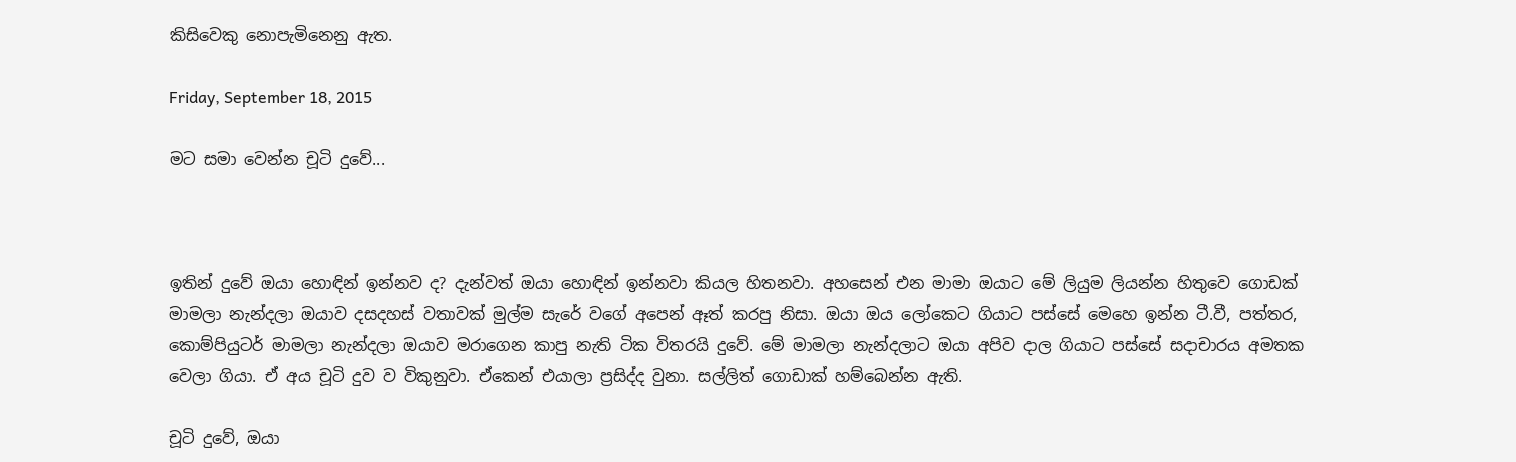කිසිවෙකු නොපැමිනෙනු ඇත.

Friday, September 18, 2015

මට සමා වෙන්න චූටි දුවේ...



ඉතින් දුවේ ඔයා හොඳින් ඉන්නව ද? දැන්වත් ඔයා හොඳින් ඉන්නවා කියල හිතනවා. අහසෙන් එන මාමා ඔයාට මේ ලියුම ලියන්න හිතුවෙ ගොඩක් මාමලා නැන්දලා ඔයාව දසදහස් වතාවක් මුල්ම සැරේ වගේ අපෙන් ඈත් කරපු නිසා. ඔයා ඔය ලෝකෙට ගියාට පස්සේ මෙහෙ ඉන්න ටී.වී, පත්තර, කොම්පියුටර් මාමලා නැන්දලා ඔයාව මරාගෙන කාපු නැති ටික විතරයි දුවේ. මේ මාමලා නැන්දලාට ඔයා අපිව දාල ගියාට පස්සේ සදාචාරය අමතක වෙලා ගියා. ඒ අය චූටි දුව ව විකුනුවා. ඒකෙන් එයාලා ප්‍රසිද්ද වුනා. සල්ලිත් ගොඩාක් හම්බෙන්න ඇති.

චූටි දුවේ, ඔයා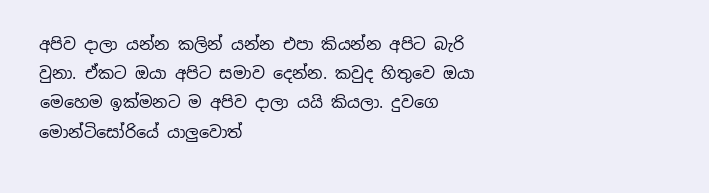අපිව දාලා යන්න කලින් යන්න එපා කියන්න අපිට බැරි වුනා. ඒකට ඔයා අපිට සමාව දෙන්න. කවුද හිතුවෙ ඔයා මෙහෙම ඉක්මනට ම අපිව දාලා යයි කියලා. දුවගෙ මොන්ටිසෝරියේ යාලුවොත්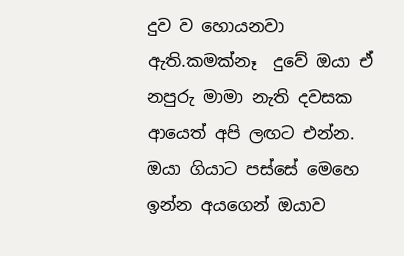දුව ව හොයනවා ඇති.කමක්නෑ  දුවේ ඔයා ඒ නපුරු මාමා නැති දවසක ආයෙත් අපි ලඟට එන්න.
ඔයා ගියාට පස්සේ මෙහෙ ඉන්න අයගෙන් ඔයාව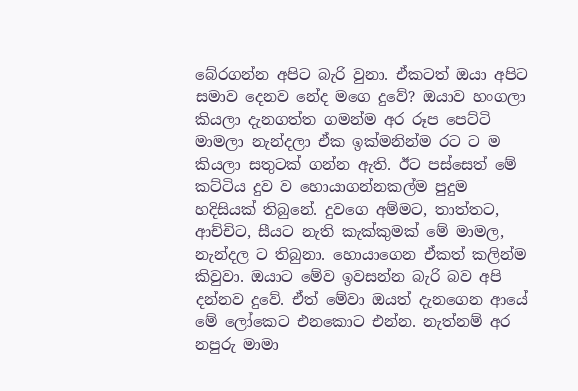බේරගන්න අපිට බැරි වුනා. ඒකටත් ඔයා අපිට සමාව දෙනව නේද මගෙ දුවේ? ඔයාව හංගලා කියලා දැනගත්ත ගමන්ම අර රූප පෙට්ටි මාමලා නැන්දලා ඒක ඉක්මනින්ම රට ට ම කියලා සතුටක් ගන්න ඇති. ඊට පස්සෙත් මේ කට්ටිය දුව ව හොයාගන්නකල්ම පුදුම හදිසියක් තිබුනේ. දුවගෙ අම්මට, තාත්තට, ආච්චිට, සීයට නැති කැක්කුමක් මේ මාමල, නැන්දල ට තිබුනා. හොයාගෙන ඒකත් කලින්ම කිවුවා. ඔයාට මේව ඉවසන්න බැරි බව අපි දන්නව දුවේ. ඒත් මේවා ඔයත් දැනගෙන ආයේ මේ ලෝකෙට එනකොට එන්න. නැත්නම් අර නපුරු මාමා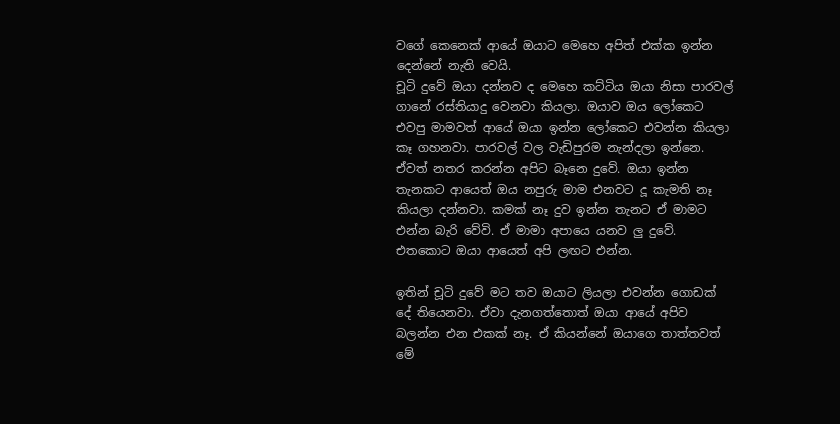වගේ කෙනෙක් ආයේ ඔයාට මෙහෙ අපිත් එක්ක ඉන්න දෙන්නේ නැති වෙයි.
චූටි දුවේ ඔයා දන්නව ද මෙහෙ කට්ටිය ඔයා නිසා පාරවල් ගානේ රස්තියාදු වෙනවා කියලා. ඔයාව ඔය ලෝකෙට එවපු මාමවත් ආයේ ඔයා ඉන්න ලෝකෙට එවන්න කියලා කෑ ගහනවා. පාරවල් වල වැඩිපුරම නැන්දලා ඉන්නෙ. ඒවත් නතර කරන්න අපිට බෑනෙ දුවේ. ඔයා ඉන්න තැනකට ආයෙත් ඔය නපුරු මාම එනවට දූ කැමති නෑ කියලා දන්නවා. කමක් නෑ දුව ඉන්න තැනට ඒ මාමට එන්න බැරි වේවි. ඒ මාමා අපායෙ යනව ලු දුවේ. එතකොට ඔයා ආයෙත් අපි ලඟට එන්න.

ඉතින් චූටි දුවේ මට තව ඔයාට ලියලා එවන්න ගොඩක් දේ තියෙනවා. ඒවා දැනගත්තොත් ඔයා ආයේ අපිව බලන්න එන එකක් නෑ. ඒ කියන්නේ ඔයාගෙ තාත්තවත් මේ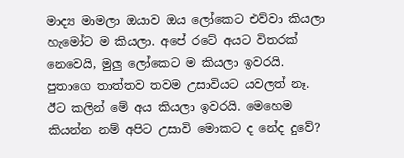මාද්‍ය මාමලා ඔයාව ඔය ලෝකෙට එව්වා කියලා හැමෝට ම කියලා. අපේ රටේ අයට විතරක් නෙවෙයි, මුලු ලෝකෙට ම කියලා ඉවරයි. පුතාගෙ තාත්තව තවම උසාවියට යවලත් නෑ. ඊට කලින් මේ අය කියලා ඉවරයි. මෙහෙම කියන්න නම් අපිට උසාවි මොකට ද නේද දුවේ?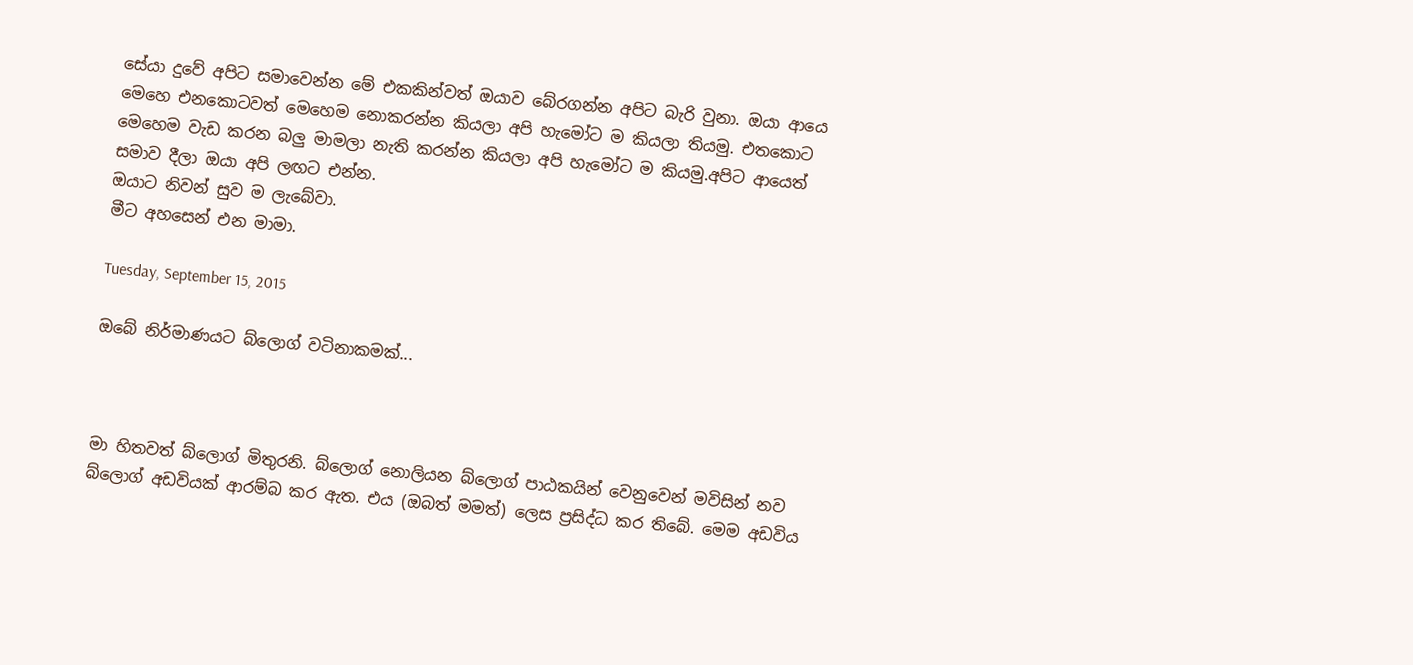සේයා දුවේ අපිට සමාවෙන්න මේ එකකින්වත් ඔයාව බේරගන්න අපිට බැරි වුනා. ඔයා ආයෙ මෙහෙ එනකොටවත් මෙහෙම නොකරන්න කියලා අපි හැමෝට ම කියලා තියමු. එතකොට මෙහෙම වැඩ කරන බලු මාමලා නැති කරන්න කියලා අපි හැමෝට ම කියමු.අපිට ආයෙත් සමාව දීලා ඔයා අපි ලඟට එන්න.
ඔයාට නිවන් සුව ම ලැබේවා.
මීට අහසෙන් එන මාමා.

Tuesday, September 15, 2015

ඔබේ නිර්මාණයට බ්ලොග් වටිනාකමක්...



මා හිතවත් බ්ලොග් මිතුරනි. බ්ලොග් නොලියන බ්ලොග් පාඨකයින් වෙනුවෙන් මවිසින් නව බ්ලොග් අඩවියක් ආරම්බ කර ඇත. එය (ඔබත් මමත්) ලෙස ප්‍රසිද්ධ කර තිබේ. මෙම අඩවිය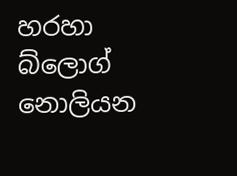හරහා බ්ලොග් නොලියන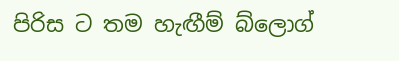පිරිස ට තම හැඟීම් බ්ලොග්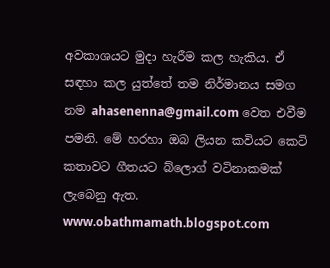අවකාශයට මුදා හැරීම කල හැකිය. ඒ සඳහා කල යුත්තේ තම නිර්මානය සමග නම ahasenenna@gmail.com වෙත එවීම පමනි. මේ හරහා ඔබ ලියන කවියට කෙටි කතාවට ගීතයට බ්ලොග් වටිනාකමක් ලැබෙනු ඇත. www.obathmamath.blogspot.com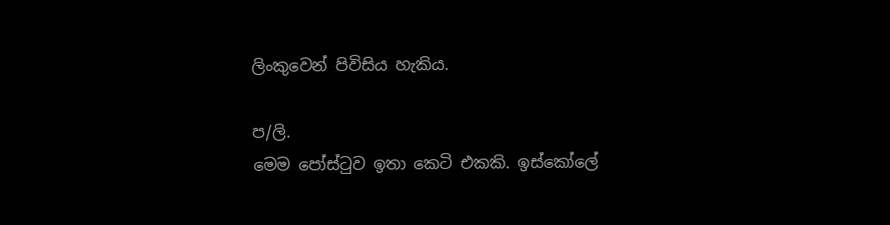ලිංකුවෙන් පිවිසිය හැකිය.

ප/ලි.
මෙම පෝස්ටුව ඉතා කෙටි එකකි. ඉස්කෝලේ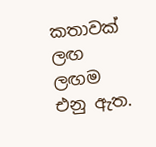කතාවක් ලඟ ලඟම එනු ඇත.